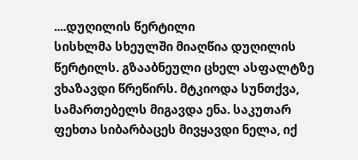....დუღილის წერტილი
სისხლმა სხეულში მიაღწია დუღილის წერტილს. გზააბნეული ცხელ ასფალტზე ვხაზავდი წრეწირს. მტკიოდა სუნთქვა, სამართებელს მიგავდა ენა. საკუთარ ფეხთა სიბარბაცეს მივყავდი ნელა, იქ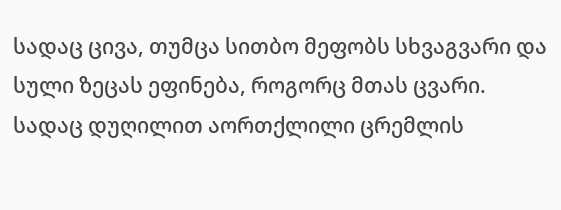სადაც ცივა, თუმცა სითბო მეფობს სხვაგვარი და სული ზეცას ეფინება, როგორც მთას ცვარი. სადაც დუღილით აორთქლილი ცრემლის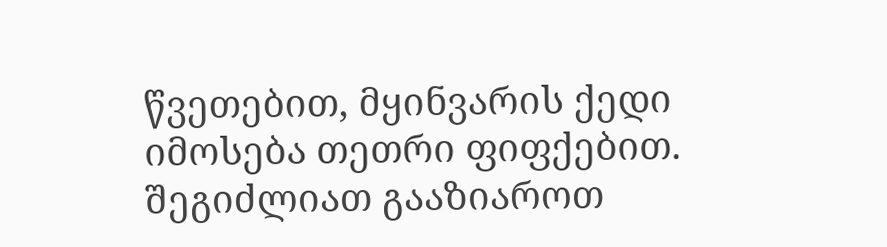წვეთებით, მყინვარის ქედი იმოსება თეთრი ფიფქებით.
შეგიძლიათ გააზიაროთ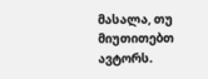მასალა, თუ მიუთითებთ ავტორს.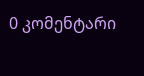0 კომენტარი